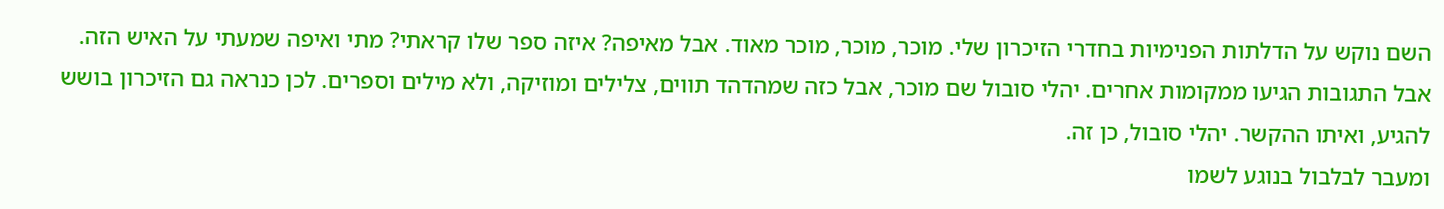השם נוקש על הדלתות הפנימיות בחדרי הזיכרון שלי. מוכר, מוכר, מוכר מאוד. אבל מאיפה? איזה ספר שלו קראתי? מתי ואיפה שמעתי על האיש הזה. אבל התגובות הגיעו ממקומות אחרים. יהלי סובול שם מוכר, אבל כזה שמהדהד תווים, צלילים ומוזיקה, ולא מילים וספרים. לכן כנראה גם הזיכרון בושש להגיע, ואיתו ההקשר. יהלי סובול, כן זה.
ומעבר לבלבול בנוגע לשמו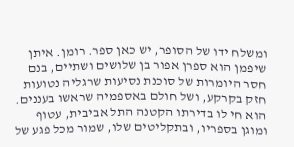ומשלח ידו של הסופר, יש כאן ספר. רומן. איתן שיפמן הוא ספרן אפור בן שלושים ושתיים, בנם חסר היומרות של סוכנת נסיעות שרגליה נטועות חזק בקרקע, ושל חולם באספמיה שראשו בעננים. הוא חי לו בדירתו הקטנה התל אביבית, עטוף ומוגן בספריו, ובתקליטים שלו, שמור מכל פגע של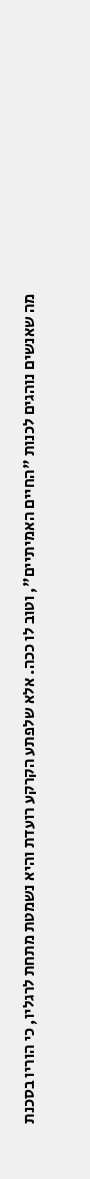מה שאנשים נוהגים לכנות "החיים האמיתיים", וטוב לו ככה. אלא שלפתע הקרקע רועדת והיא נשמטת מתחת לרגליו, כי הוריו בסכנת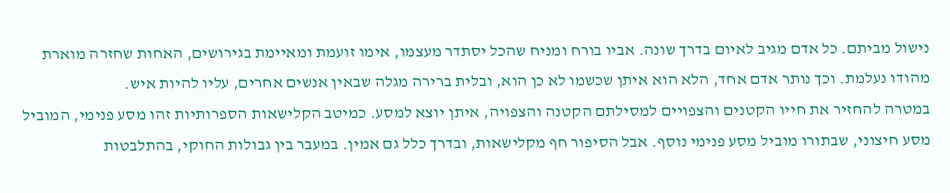נישול מביתם. כל אדם מגיב לאיום בדרך שונה. אביו בורח ומניח שהכל יסתדר מעצמו, אימו זועמת ומאיימת בגירושים, האחות שחזרה מוארת מהודו נעלמת. וכך נותר אדם אחד, הלא הוא איתן שכשמו לא כן הוא, ובלית ברירה מגלה שבאין אנשים אחרים, עליו להיות איש.
במטרה להחזיר את חייו הקטנים והצפויים למסילתם הקטנה והצפויה, איתן יוצא למסע. כמיטב הקלישאות הספרותיות זהו מסע פנימי, המוביל מסע חיצוני, שבתורו מוביל מסע פנימי נוסף. אבל הסיפור חף מקלישאות, ובדרך כלל גם אמין. במעבר בין גבולות החוקי, בהתלבטות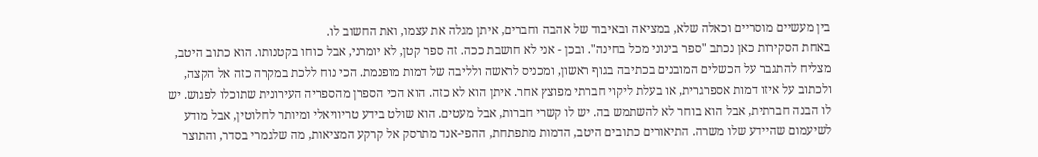בין מעשיים מוסריים וכאלה שלא, במציאה ובאיבוד של אהבה וחברים, איתן מגלה את עצמו, ואת החשוב לו.
באחת הסקירות כאן נכתב "ספר בינוני מכל בחינה". ובכן - אני לא חושבת ככה. זה ספר קטן, לא יומרני, אבל כוחו בקטנותו. הוא כתוב היטב, מצליח להתגבר על הכשלים המובנים בכתיבה בגוף ראשון, ומכניס לראשה ולליבה של דמות מופנמת. הכי נוח ללכת במקרה כזה אל הקצה, ולכתוב על איזו דמות אספרגרית, או בעלת ליקוי חברתי מפוצץ אחר. איתן הוא לא כזה. הוא הכי הספרן מהספריה העירונית שתוכלו לפגוש. יש לו הבנה חברתית, אבל הוא בוחר לא להשתמש בה. יש לו קשרי חברות, אבל מעטים. הוא שולט בידע טריוויאלי ומיותר לחלוטין, אבל מודע לשיעמום שהיידע שלו משרה. התיאורים כתובים היטב, הדמות מתפתחת, ההפי-אנד מתרסק אל קרקע המציאות, מה שלגמרי בסדר, והתוצר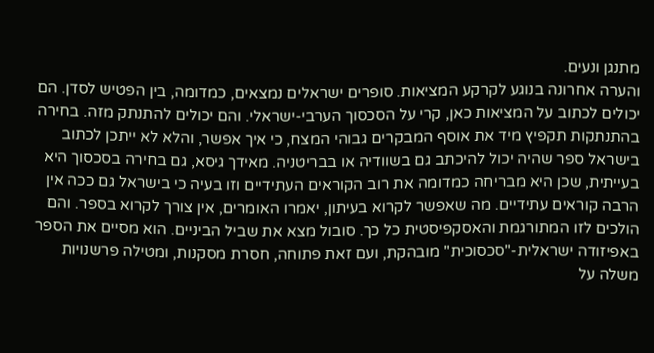מתנגן ונעים.
והערה אחרונה בנוגע לקרקע המציאות. סופרים ישראלים נמצאים, כמדומה, בין הפטיש לסדן. הם יכולים לכתוב על המציאות כאן, קרי על הסכסוך הערבי-ישראלי. והם יכולים להתנתק מזה. בחירה בהתנתקות תקפיץ מיד את אוסף המבקרים גבוהי המצח, כי איך אפשר, והלא לא ייתכן לכתוב בישראל ספר שהיה יכול להיכתב גם בשוודיה או בבריטניה. מאידך גיסא, גם בחירה בסכסוך היא בעייתית, שכן היא מבריחה כמדומה את רוב הקוראים העתידיים וזו בעיה כי בישראל גם ככה אין הרבה קוראים עתידיים. מה שאפשר לקרוא בעיתון, יאמרו האומרים, אין צורך לקרוא בספר. והם הולכים לזו המתורגמת והאסקפיסטית כל כך. סובול מצא את שביל הביניים. הוא מסיים את הספר באפיזודה ישראלית-"סכסוכית" מובהקת, ועם זאת פתוחה, חסרת מסקנות, ומטילה פרשנויות משלה על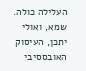העלילה כולה. שמא, ואולי יתכן, העיסוק האובססיבי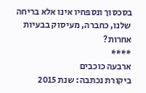בסכסוך ונספחיו אינו אלא בריחה שלנו, כחברה, מעיסוק בבעיות אחרות?
****
ארבעה כוכבים
ביקורת נכתבה: שנת 2015